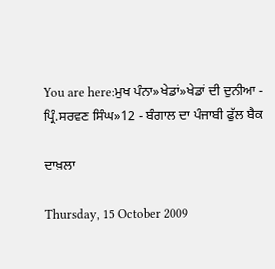You are here:ਮੁਖ ਪੰਨਾ»ਖੇਡਾਂ»ਖੇਡਾਂ ਦੀ ਦੁਨੀਆ - ਪ੍ਰਿੰ.ਸਰਵਣ ਸਿੰਘ»12 - ਬੰਗਾਲ ਦਾ ਪੰਜਾਬੀ ਫੁੱਲ ਬੈਕ

ਦਾਖ਼ਲਾ

Thursday, 15 October 2009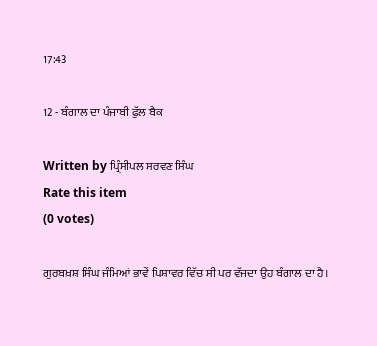17:43

12 - ਬੰਗਾਲ ਦਾ ਪੰਜਾਬੀ ਫੁੱਲ ਬੈਕ

Written by ਪ੍ਰਿੰਸੀਪਲ ਸਰਵਣ ਸਿੰਘ
Rate this item
(0 votes)

ਗੁਰਬਖ਼ਸ਼ ਸਿੰਘ ਜੰਮਿਆਂ ਭਾਵੇਂ ਪਿਸ਼ਾਵਰ ਵਿੱਚ ਸੀ ਪਰ ਵੱਜਦਾ ਉਹ ਬੰਗਾਲ ਦਾ ਹੈ।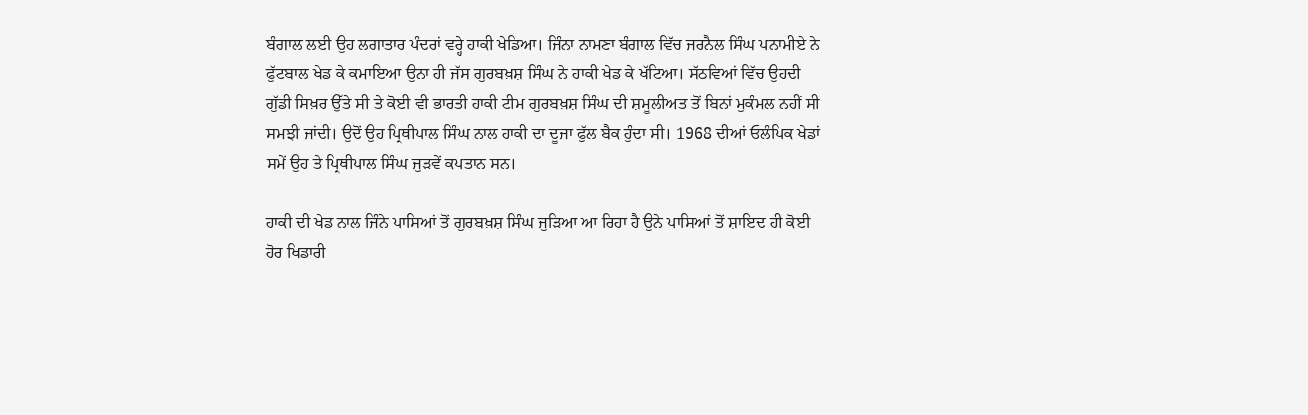ਬੰਗਾਲ ਲਈ ਉਹ ਲਗਾਤਾਰ ਪੰਦਰਾਂ ਵਰ੍ਹੇ ਹਾਕੀ ਖੇਡਿਆ। ਜਿੰਨਾ ਨਾਮਣਾ ਬੰਗਾਲ ਵਿੱਚ ਜਰਨੈਲ ਸਿੰਘ ਪਨਾਮੀਏ ਨੇ ਫੁੱਟਬਾਲ ਖੇਡ ਕੇ ਕਮਾਇਆ ਉਨਾ ਹੀ ਜੱਸ ਗੁਰਬਖ਼ਸ਼ ਸਿੰਘ ਨੇ ਹਾਕੀ ਖੇਡ ਕੇ ਖੱਟਿਆ। ਸੱਠਵਿਆਂ ਵਿੱਚ ਉਹਦੀ ਗੁੱਡੀ ਸਿਖ਼ਰ ਉੱਤੇ ਸੀ ਤੇ ਕੋਈ ਵੀ ਭਾਰਤੀ ਹਾਕੀ ਟੀਮ ਗੁਰਬਖ਼ਸ਼ ਸਿੰਘ ਦੀ ਸ਼ਮੂਲੀਅਤ ਤੋਂ ਬਿਨਾਂ ਮੁਕੰਮਲ ਨਹੀਂ ਸੀ ਸਮਝੀ ਜਾਂਦੀ। ਉਦੋਂ ਉਹ ਪ੍ਰਿਥੀਪਾਲ ਸਿੰਘ ਨਾਲ ਹਾਕੀ ਦਾ ਦੂਜਾ ਫੁੱਲ ਬੈਕ ਹੁੰਦਾ ਸੀ। 1968 ਦੀਆਂ ਓਲੰਪਿਕ ਖੇਡਾਂ ਸਮੇਂ ਉਹ ਤੇ ਪ੍ਰਿਥੀਪਾਲ ਸਿੰਘ ਜੁੜਵੇਂ ਕਪਤਾਨ ਸਨ।

ਹਾਕੀ ਦੀ ਖੇਡ ਨਾਲ ਜਿੰਨੇ ਪਾਸਿਆਂ ਤੋਂ ਗੁਰਬਖ਼ਸ਼ ਸਿੰਘ ਜੁੜਿਆ ਆ ਰਿਹਾ ਹੈ ਉਨੇ ਪਾਸਿਆਂ ਤੋਂ ਸ਼ਾਇਦ ਹੀ ਕੋਈ ਹੋਰ ਖਿਡਾਰੀ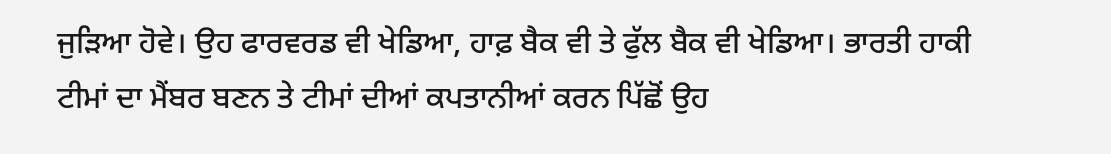ਜੁੜਿਆ ਹੋਵੇ। ਉਹ ਫਾਰਵਰਡ ਵੀ ਖੇਡਿਆ, ਹਾਫ਼ ਬੈਕ ਵੀ ਤੇ ਫੁੱਲ ਬੈਕ ਵੀ ਖੇਡਿਆ। ਭਾਰਤੀ ਹਾਕੀ ਟੀਮਾਂ ਦਾ ਮੈਂਬਰ ਬਣਨ ਤੇ ਟੀਮਾਂ ਦੀਆਂ ਕਪਤਾਨੀਆਂ ਕਰਨ ਪਿੱਛੋਂ ਉਹ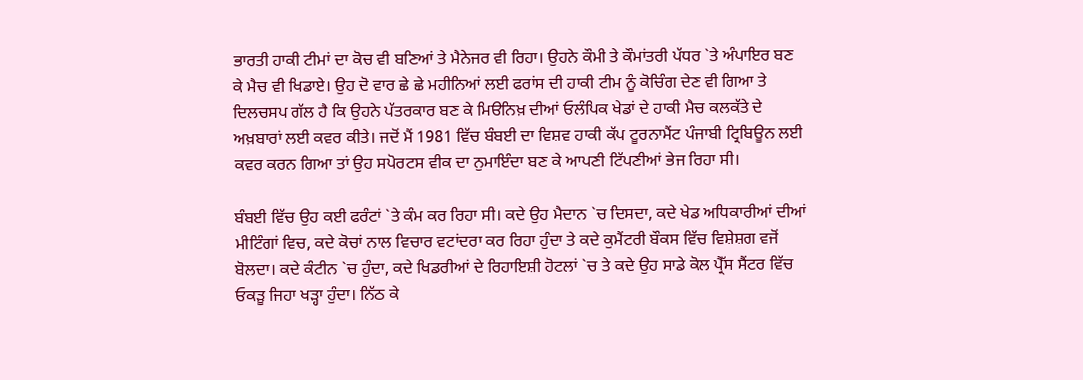ਭਾਰਤੀ ਹਾਕੀ ਟੀਮਾਂ ਦਾ ਕੋਚ ਵੀ ਬਣਿਆਂ ਤੇ ਮੈਨੇਜਰ ਵੀ ਰਿਹਾ। ਉਹਨੇ ਕੌਮੀ ਤੇ ਕੌਮਾਂਤਰੀ ਪੱਧਰ `ਤੇ ਅੰਪਾਇਰ ਬਣ ਕੇ ਮੈਚ ਵੀ ਖਿਡਾਏ। ਉਹ ਦੋ ਵਾਰ ਛੇ ਛੇ ਮਹੀਨਿਆਂ ਲਈ ਫਰਾਂਸ ਦੀ ਹਾਕੀ ਟੀਮ ਨੂੰ ਕੋਚਿੰਗ ਦੇਣ ਵੀ ਗਿਆ ਤੇ ਦਿਲਚਸਪ ਗੱਲ ਹੈ ਕਿ ਉਹਨੇ ਪੱਤਰਕਾਰ ਬਣ ਕੇ ਮਿੳਨਿਖ਼ ਦੀਆਂ ਓਲੰਪਿਕ ਖੇਡਾਂ ਦੇ ਹਾਕੀ ਮੈਚ ਕਲਕੱਤੇ ਦੇ ਅਖ਼ਬਾਰਾਂ ਲਈ ਕਵਰ ਕੀਤੇ। ਜਦੋਂ ਮੈਂ 1981 ਵਿੱਚ ਬੰਬਈ ਦਾ ਵਿਸ਼ਵ ਹਾਕੀ ਕੱਪ ਟੂਰਨਾਮੈਂਟ ਪੰਜਾਬੀ ਟ੍ਰਿਬਿਊਨ ਲਈ ਕਵਰ ਕਰਨ ਗਿਆ ਤਾਂ ਉਹ ਸਪੋਰਟਸ ਵੀਕ ਦਾ ਨੁਮਾਇੰਦਾ ਬਣ ਕੇ ਆਪਣੀ ਟਿੱਪਣੀਆਂ ਭੇਜ ਰਿਹਾ ਸੀ।

ਬੰਬਈ ਵਿੱਚ ਉਹ ਕਈ ਫਰੰਟਾਂ `ਤੇ ਕੰਮ ਕਰ ਰਿਹਾ ਸੀ। ਕਦੇ ਉਹ ਮੈਦਾਨ `ਚ ਦਿਸਦਾ, ਕਦੇ ਖੇਡ ਅਧਿਕਾਰੀਆਂ ਦੀਆਂ ਮੀਟਿੰਗਾਂ ਵਿਚ, ਕਦੇ ਕੋਚਾਂ ਨਾਲ ਵਿਚਾਰ ਵਟਾਂਦਰਾ ਕਰ ਰਿਹਾ ਹੁੰਦਾ ਤੇ ਕਦੇ ਕੁਮੈਂਟਰੀ ਬੌਕਸ ਵਿੱਚ ਵਿਸ਼ੇਸ਼ਗ ਵਜੋਂ ਬੋਲਦਾ। ਕਦੇ ਕੰਟੀਨ `ਚ ਹੁੰਦਾ, ਕਦੇ ਖਿਡਰੀਆਂ ਦੇ ਰਿਹਾਇਸ਼ੀ ਹੋਟਲਾਂ `ਚ ਤੇ ਕਦੇ ਉਹ ਸਾਡੇ ਕੋਲ ਪ੍ਰੈੱਸ ਸੈਂਟਰ ਵਿੱਚ ਓਕੜੂ ਜਿਹਾ ਖੜ੍ਹਾ ਹੁੰਦਾ। ਨਿੱਠ ਕੇ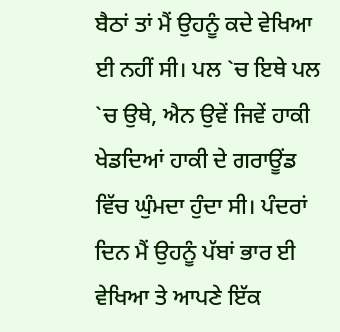ਬੈਠਾਂ ਤਾਂ ਮੈਂ ਉਹਨੂੰ ਕਦੇ ਵੇਖਿਆ ਈ ਨਹੀਂ ਸੀ। ਪਲ `ਚ ਇਥੇ ਪਲ `ਚ ਉਥੇ, ਐਨ ਉਵੇਂ ਜਿਵੇਂ ਹਾਕੀ ਖੇਡਦਿਆਂ ਹਾਕੀ ਦੇ ਗਰਾਊਂਡ ਵਿੱਚ ਘੁੰਮਦਾ ਹੁੰਦਾ ਸੀ। ਪੰਦਰਾਂ ਦਿਨ ਮੈਂ ਉਹਨੂੰ ਪੱਬਾਂ ਭਾਰ ਈ ਵੇਖਿਆ ਤੇ ਆਪਣੇ ਇੱਕ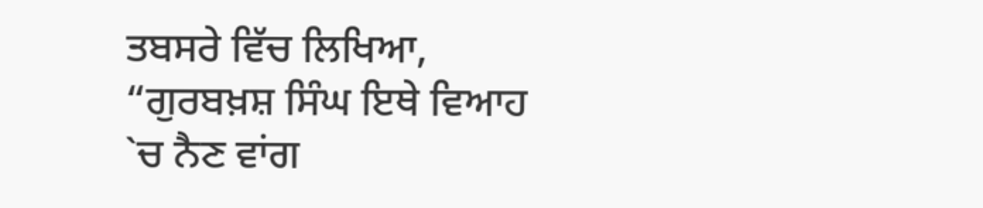ਤਬਸਰੇ ਵਿੱਚ ਲਿਖਿਆ, “ਗੁਰਬਖ਼ਸ਼ ਸਿੰਘ ਇਥੇ ਵਿਆਹ `ਚ ਨੈਣ ਵਾਂਗ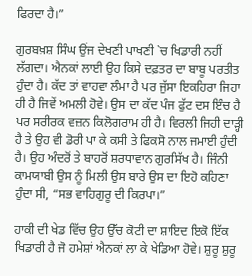ਫਿਰਦਾ ਹੈ।”

ਗੁਰਬਖ਼ਸ਼ ਸਿੰਘ ਉਂਜ ਦੇਖਣੀ ਪਾਖਣੀ `ਚ ਖਿਡਾਰੀ ਨਹੀਂ ਲੱਗਦਾ। ਐਨਕਾਂ ਲਾਈ ਉਹ ਕਿਸੇ ਦਫ਼ਤਰ ਦਾ ਬਾਬੂ ਪਰਤੀਤ ਹੁੰਦਾ ਹੈ। ਕੱਦ ਤਾਂ ਵਾਹਵਾ ਲੰਮਾ ਹੈ ਪਰ ਜੁੱਸਾ ਇਕਹਿਰਾ ਜਿਹਾ ਹੀ ਹੈ ਜਿਵੇਂ ਅਮਲੀ ਹੋਵੇ। ਉਸ ਦਾ ਕੱਦ ਪੰਜ ਫੁੱਟ ਦਸ ਇੰਚ ਹੈ ਪਰ ਸਰੀਰਕ ਵਜ਼ਨ ਕਿਲੋਗਰਾਮ ਹੀ ਹੈ। ਵਿਰਲੀ ਜਿਹੀ ਦਾੜ੍ਹੀ ਹੈ ਤੇ ਉਹ ਵੀ ਡੋਰੀ ਪਾ ਕੇ ਕਸੀ ਤੇ ਫਿਕਸੋ ਨਾਲ ਜਮਾਈ ਹੁੰਦੀ ਹੈ। ਉਹ ਅੰਦਰੋਂ ਤੇ ਬਾਹਰੋਂ ਸ਼ਰਧਾਵਾਨ ਗੁਰਸਿੱਖ ਹੈ। ਜਿੰਨੀ ਕਾਮਯਾਬੀ ਉਸ ਨੂੰ ਮਿਲੀ ਉਸ ਬਾਰੇ ਉਸ ਦਾ ਇਹੋ ਕਹਿਣਾ ਹੁੰਦਾ ਸੀ, “ਸਭ ਵਾਹਿਗੁਰੂ ਦੀ ਕਿਰਪਾ।”

ਹਾਕੀ ਦੀ ਖੇਡ ਵਿੱਚ ਉਹ ਉੱਚ ਕੋਟੀ ਦਾ ਸ਼ਾਇਦ ਇਕੋ ਇੱਕ ਖਿਡਾਰੀ ਹੈ ਜੋ ਹਮੇਸ਼ਾਂ ਐਨਕਾਂ ਲਾ ਕੇ ਖੇਡਿਆ ਹੋਵੇ। ਸ਼ੁਰੂ ਸ਼ੁਰੂ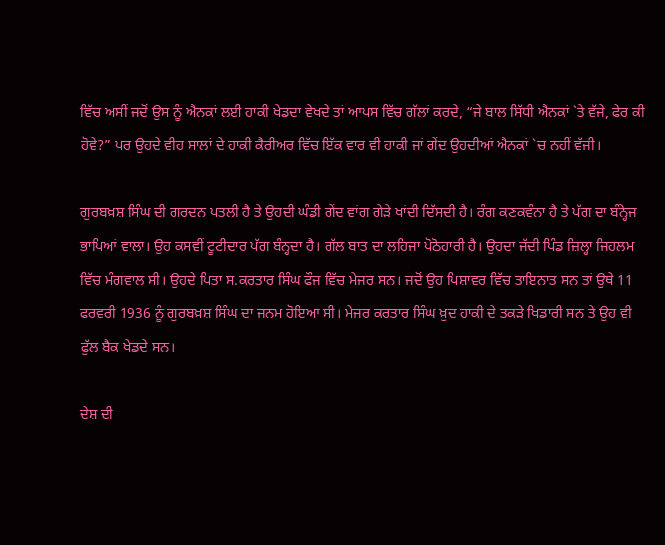ਵਿੱਚ ਅਸੀਂ ਜਦੋਂ ਉਸ ਨੂੰ ਐਨਕਾਂ ਲਈ ਹਾਕੀ ਖੇਡਦਾ ਵੇਖਦੇ ਤਾਂ ਆਪਸ ਵਿੱਚ ਗੱਲਾਂ ਕਰਦੇ, “ਜੇ ਬਾਲ ਸਿੱਧੀ ਐਨਕਾਂ `ਤੇ ਵੱਜੇ, ਫੇਰ ਕੀ ਹੋਵੇ?” ਪਰ ਉਹਦੇ ਵੀਹ ਸਾਲਾਂ ਦੇ ਹਾਕੀ ਕੈਰੀਅਰ ਵਿੱਚ ਇੱਕ ਵਾਰ ਵੀ ਹਾਕੀ ਜਾਂ ਗੇਂਦ ਉਹਦੀਆਂ ਐਨਕਾਂ `ਚ ਨਹੀਂ ਵੱਜੀ।

ਗੁਰਬਖ਼ਸ਼ ਸਿੰਘ ਦੀ ਗਰਦਨ ਪਤਲੀ ਹੈ ਤੇ ਉਹਦੀ ਘੰਡੀ ਗੇਂਦ ਵਾਂਗ ਗੇੜੇ ਖਾਂਦੀ ਦਿੱਸਦੀ ਹੈ। ਰੰਗ ਕਣਕਵੰਨਾ ਹੈ ਤੇ ਪੱਗ ਦਾ ਬੰਨ੍ਹੇਜ ਭਾਪਿਆਂ ਵਾਲਾ। ਉਹ ਕਸਵੀਂ ਟੂਟੀਦਾਰ ਪੱਗ ਬੰਨ੍ਹਦਾ ਹੈ। ਗੱਲ ਬਾਤ ਦਾ ਲਹਿਜਾ ਪੋਠੋਹਾਰੀ ਹੈ। ਉਹਦਾ ਜੱਦੀ ਪਿੰਡ ਜ਼ਿਲ੍ਹਾ ਜਿਹਲਮ ਵਿੱਚ ਮੰਗਵਾਲ ਸੀ। ਉਹਦੇ ਪਿਤਾ ਸ.ਕਰਤਾਰ ਸਿੰਘ ਫੌਜ ਵਿੱਚ ਮੇਜਰ ਸਨ। ਜਦੋਂ ਉਹ ਪਿਸ਼ਾਵਰ ਵਿੱਚ ਤਾਇਨਾਤ ਸਨ ਤਾਂ ਉਥੇ 11 ਫਰਵਰੀ 1936 ਨੂੰ ਗੁਰਬਖ਼ਸ਼ ਸਿੰਘ ਦਾ ਜਨਮ ਹੋਇਆ ਸੀ। ਮੇਜਰ ਕਰਤਾਰ ਸਿੰਘ ਖ਼ੁਦ ਹਾਕੀ ਦੇ ਤਕੜੇ ਖਿਡਾਰੀ ਸਨ ਤੇ ਉਹ ਵੀ ਫੁੱਲ ਬੈਕ ਖੇਡਦੇ ਸਨ।

ਦੇਸ਼ ਦੀ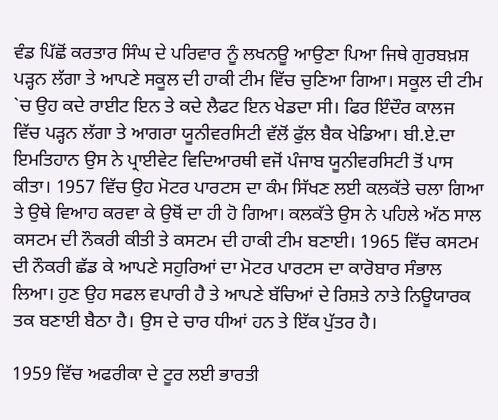ਵੰਡ ਪਿੱਛੋਂ ਕਰਤਾਰ ਸਿੰਘ ਦੇ ਪਰਿਵਾਰ ਨੂੰ ਲਖਨਊ ਆਉਣਾ ਪਿਆ ਜਿਥੇ ਗੁਰਬਖ਼ਸ਼ ਪੜ੍ਹਨ ਲੱਗਾ ਤੇ ਆਪਣੇ ਸਕੂਲ ਦੀ ਹਾਕੀ ਟੀਮ ਵਿੱਚ ਚੁਣਿਆ ਗਿਆ। ਸਕੂਲ ਦੀ ਟੀਮ `ਚ ਉਹ ਕਦੇ ਰਾਈਟ ਇਨ ਤੇ ਕਦੇ ਲੈਫਟ ਇਨ ਖੇਡਦਾ ਸੀ। ਫਿਰ ਇੰਦੌਰ ਕਾਲਜ ਵਿੱਚ ਪੜ੍ਹਨ ਲੱਗਾ ਤੇ ਆਗਰਾ ਯੂਨੀਵਰਸਿਟੀ ਵੱਲੋਂ ਫੁੱਲ ਬੈਕ ਖੇਡਿਆ। ਬੀ.ਏ.ਦਾ ਇਮਤਿਹਾਨ ਉਸ ਨੇ ਪ੍ਰਾਈਵੇਟ ਵਿਦਿਆਰਥੀ ਵਜੋਂ ਪੰਜਾਬ ਯੂਨੀਵਰਸਿਟੀ ਤੋਂ ਪਾਸ ਕੀਤਾ। 1957 ਵਿੱਚ ਉਹ ਮੋਟਰ ਪਾਰਟਸ ਦਾ ਕੰਮ ਸਿੱਖਣ ਲਈ ਕਲਕੱਤੇ ਚਲਾ ਗਿਆ ਤੇ ਉਥੇ ਵਿਆਹ ਕਰਵਾ ਕੇ ਉਥੋਂ ਦਾ ਹੀ ਹੋ ਗਿਆ। ਕਲਕੱਤੇ ਉਸ ਨੇ ਪਹਿਲੇ ਅੱਠ ਸਾਲ ਕਸਟਮ ਦੀ ਨੌਕਰੀ ਕੀਤੀ ਤੇ ਕਸਟਮ ਦੀ ਹਾਕੀ ਟੀਮ ਬਣਾਈ। 1965 ਵਿੱਚ ਕਸਟਮ ਦੀ ਨੌਕਰੀ ਛੱਡ ਕੇ ਆਪਣੇ ਸਹੁਰਿਆਂ ਦਾ ਮੋਟਰ ਪਾਰਟਸ ਦਾ ਕਾਰੋਬਾਰ ਸੰਭਾਲ ਲਿਆ। ਹੁਣ ਉਹ ਸਫਲ ਵਪਾਰੀ ਹੈ ਤੇ ਆਪਣੇ ਬੱਚਿਆਂ ਦੇ ਰਿਸ਼ਤੇ ਨਾਤੇ ਨਿਊਯਾਰਕ ਤਕ ਬਣਾਈ ਬੈਠਾ ਹੈ। ਉਸ ਦੇ ਚਾਰ ਧੀਆਂ ਹਨ ਤੇ ਇੱਕ ਪੁੱਤਰ ਹੈ।

1959 ਵਿੱਚ ਅਫਰੀਕਾ ਦੇ ਟੂਰ ਲਈ ਭਾਰਤੀ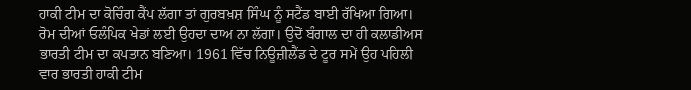ਹਾਕੀ ਟੀਮ ਦਾ ਕੋਚਿੰਗ ਕੈਂਪ ਲੱਗਾ ਤਾਂ ਗੁਰਬਖ਼ਸ਼ ਸਿੰਘ ਨੂੰ ਸਟੈਂਡ ਬਾਈ ਰੱਖਿਆ ਗਿਆ। ਰੋਮ ਦੀਆਂ ਓਲੰਪਿਕ ਖੇਡਾਂ ਲਈ ਉਹਦਾ ਦਾਅ ਨਾ ਲੱਗਾ। ਉਦੋਂ ਬੰਗਾਲ ਦਾ ਹੀ ਕਲਾਡੀਅਸ ਭਾਰਤੀ ਟੀਮ ਦਾ ਕਪਤਾਨ ਬਣਿਆ। 1961 ਵਿੱਚ ਨਿਊਜ਼ੀਲੈਂਡ ਦੇ ਟੂਰ ਸਮੇਂ ਉਹ ਪਹਿਲੀ ਵਾਰ ਭਾਰਤੀ ਹਾਕੀ ਟੀਮ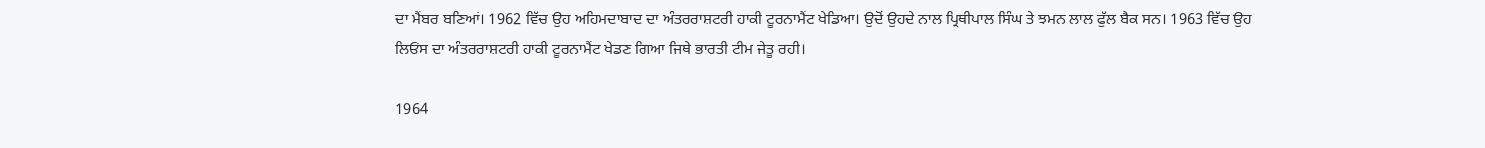ਦਾ ਮੈਂਬਰ ਬਣਿਆਂ। 1962 ਵਿੱਚ ਉਹ ਅਹਿਮਦਾਬਾਦ ਦਾ ਅੰਤਰਰਾਸ਼ਟਰੀ ਹਾਕੀ ਟੂਰਨਾਮੈਂਟ ਖੇਡਿਆ। ਉਦੋਂ ਉਹਦੇ ਨਾਲ ਪ੍ਰਿਥੀਪਾਲ ਸਿੰਘ ਤੇ ਝਮਨ ਲਾਲ ਫੁੱਲ ਬੈਕ ਸਨ। 1963 ਵਿੱਚ ਉਹ ਲਿਓਂਸ ਦਾ ਅੰਤਰਰਾਸ਼ਟਰੀ ਹਾਕੀ ਟੂਰਨਾਮੈਂਟ ਖੇਡਣ ਗਿਆ ਜਿਥੇ ਭਾਰਤੀ ਟੀਮ ਜੇਤੂ ਰਹੀ।

1964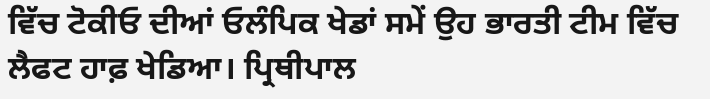ਵਿੱਚ ਟੋਕੀਓ ਦੀਆਂ ਓਲੰਪਿਕ ਖੇਡਾਂ ਸਮੇਂ ਉਹ ਭਾਰਤੀ ਟੀਮ ਵਿੱਚ ਲੈਫਟ ਹਾਫ਼ ਖੇਡਿਆ। ਪ੍ਰਿਥੀਪਾਲ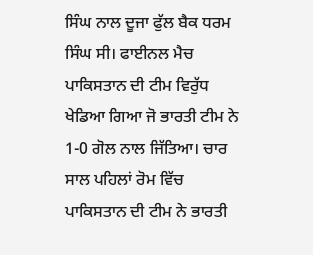ਸਿੰਘ ਨਾਲ ਦੂਜਾ ਫੁੱਲ ਬੈਕ ਧਰਮ ਸਿੰਘ ਸੀ। ਫਾਈਨਲ ਮੈਚ ਪਾਕਿਸਤਾਨ ਦੀ ਟੀਮ ਵਿਰੁੱਧ ਖੇਡਿਆ ਗਿਆ ਜੋ ਭਾਰਤੀ ਟੀਮ ਨੇ 1-0 ਗੋਲ ਨਾਲ ਜਿੱਤਿਆ। ਚਾਰ ਸਾਲ ਪਹਿਲਾਂ ਰੋਮ ਵਿੱਚ ਪਾਕਿਸਤਾਨ ਦੀ ਟੀਮ ਨੇ ਭਾਰਤੀ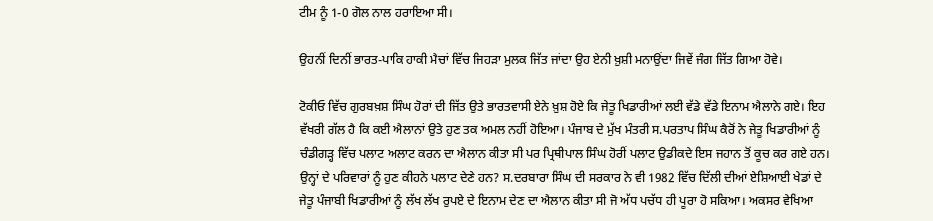ਟੀਮ ਨੂੰ 1-0 ਗੋਲ ਨਾਲ ਹਰਾਇਆ ਸੀ।

ਉਹਨੀਂ ਦਿਨੀਂ ਭਾਰਤ-ਪਾਕਿ ਹਾਕੀ ਮੈਚਾਂ ਵਿੱਚ ਜਿਹੜਾ ਮੁਲਕ ਜਿੱਤ ਜਾਂਦਾ ਉਹ ਏਨੀ ਖ਼ੁਸ਼ੀ ਮਨਾਉਂਦਾ ਜਿਵੇਂ ਜੰਗ ਜਿੱਤ ਗਿਆ ਹੋਵੇ।

ਟੋਕੀਓ ਵਿੱਚ ਗੁਰਬਖ਼ਸ਼ ਸਿੰਘ ਹੋਰਾਂ ਦੀ ਜਿੱਤ ਉਤੇ ਭਾਰਤਵਾਸੀ ਏਨੇ ਖ਼ੁਸ਼ ਹੋਏ ਕਿ ਜੇਤੂ ਖਿਡਾਰੀਆਂ ਲਈ ਵੱਡੇ ਵੱਡੇ ਇਨਾਮ ਐਲਾਨੇ ਗਏ। ਇਹ ਵੱਖਰੀ ਗੱਲ ਹੈ ਕਿ ਕਈ ਐਲਾਨਾਂ ਉਤੇ ਹੁਣ ਤਕ ਅਮਲ ਨਹੀਂ ਹੋਇਆ। ਪੰਜਾਬ ਦੇ ਮੁੱਖ ਮੰਤਰੀ ਸ.ਪਰਤਾਪ ਸਿੰਘ ਕੈਰੋਂ ਨੇ ਜੇਤੂ ਖਿਡਾਰੀਆਂ ਨੂੰ ਚੰਡੀਗੜ੍ਹ ਵਿੱਚ ਪਲਾਟ ਅਲਾਟ ਕਰਨ ਦਾ ਐਲਾਨ ਕੀਤਾ ਸੀ ਪਰ ਪ੍ਰਿਥੀਪਾਲ ਸਿੰਘ ਹੋਰੀਂ ਪਲਾਟ ਉਡੀਕਦੇ ਇਸ ਜਹਾਨ ਤੋਂ ਕੂਚ ਕਰ ਗਏ ਹਨ। ਉਨ੍ਹਾਂ ਦੇ ਪਰਿਵਾਰਾਂ ਨੂੰ ਹੁਣ ਕੀਹਨੇ ਪਲਾਟ ਦੇਣੇ ਹਨ? ਸ.ਦਰਬਾਰਾ ਸਿੰਘ ਦੀ ਸਰਕਾਰ ਨੇ ਵੀ 1982 ਵਿੱਚ ਦਿੱਲੀ ਦੀਆਂ ਏਸ਼ਿਆਈ ਖੇਡਾਂ ਦੇ ਜੇਤੂ ਪੰਜਾਬੀ ਖਿਡਾਰੀਆਂ ਨੂੰ ਲੱਖ ਲੱਖ ਰੁਪਏ ਦੇ ਇਨਾਮ ਦੇਣ ਦਾ ਐਲਾਨ ਕੀਤਾ ਸੀ ਜੋ ਅੱਧ ਪਚੱਧ ਹੀ ਪੂਰਾ ਹੋ ਸਕਿਆ। ਅਕਸਰ ਵੇਖਿਆ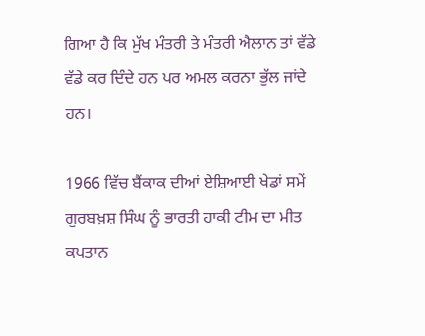ਗਿਆ ਹੈ ਕਿ ਮੁੱਖ ਮੰਤਰੀ ਤੇ ਮੰਤਰੀ ਐਲਾਨ ਤਾਂ ਵੱਡੇ ਵੱਡੇ ਕਰ ਦਿੰਦੇ ਹਨ ਪਰ ਅਮਲ ਕਰਨਾ ਭੁੱਲ ਜਾਂਦੇ ਹਨ।

1966 ਵਿੱਚ ਬੈਂਕਾਕ ਦੀਆਂ ਏਸ਼ਿਆਈ ਖੇਡਾਂ ਸਮੇਂ ਗੁਰਬਖ਼ਸ਼ ਸਿੰਘ ਨੂੰ ਭਾਰਤੀ ਹਾਕੀ ਟੀਮ ਦਾ ਮੀਤ ਕਪਤਾਨ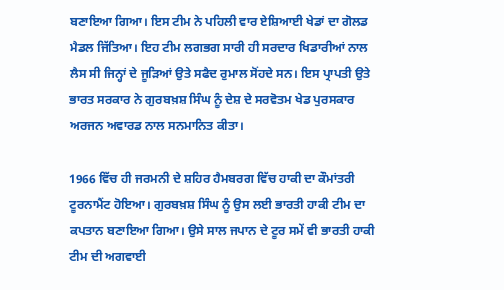ਬਣਾਇਆ ਗਿਆ। ਇਸ ਟੀਮ ਨੇ ਪਹਿਲੀ ਵਾਰ ਏਸ਼ਿਆਈ ਖੇਡਾਂ ਦਾ ਗੋਲਡ ਮੈਡਲ ਜਿੱਤਿਆ। ਇਹ ਟੀਮ ਲਗਭਗ ਸਾਰੀ ਹੀ ਸਰਦਾਰ ਖਿਡਾਰੀਆਂ ਨਾਲ ਲੈਸ ਸੀ ਜਿਨ੍ਹਾਂ ਦੇ ਜੂੜਿਆਂ ਉਤੇ ਸਫੈਦ ਰੁਮਾਲ ਸੋਂਹਦੇ ਸਨ। ਇਸ ਪ੍ਰਾਪਤੀ ਉਤੇ ਭਾਰਤ ਸਰਕਾਰ ਨੇ ਗੁਰਬਖ਼ਸ਼ ਸਿੰਘ ਨੂੰ ਦੇਸ਼ ਦੇ ਸਰਵੋਤਮ ਖੇਡ ਪੁਰਸਕਾਰ ਅਰਜਨ ਅਵਾਰਡ ਨਾਲ ਸਨਮਾਨਿਤ ਕੀਤਾ।

1966 ਵਿੱਚ ਹੀ ਜਰਮਨੀ ਦੇ ਸ਼ਹਿਰ ਹੈਮਬਰਗ ਵਿੱਚ ਹਾਕੀ ਦਾ ਕੌਮਾਂਤਰੀ ਟੂਰਨਾਮੈਂਟ ਹੋਇਆ। ਗੁਰਬਖ਼ਸ਼ ਸਿੰਘ ਨੂੰ ਉਸ ਲਈ ਭਾਰਤੀ ਹਾਕੀ ਟੀਮ ਦਾ ਕਪਤਾਨ ਬਣਾਇਆ ਗਿਆ। ਉਸੇ ਸਾਲ ਜਪਾਨ ਦੇ ਟੂਰ ਸਮੇਂ ਵੀ ਭਾਰਤੀ ਹਾਕੀ ਟੀਮ ਦੀ ਅਗਵਾਈ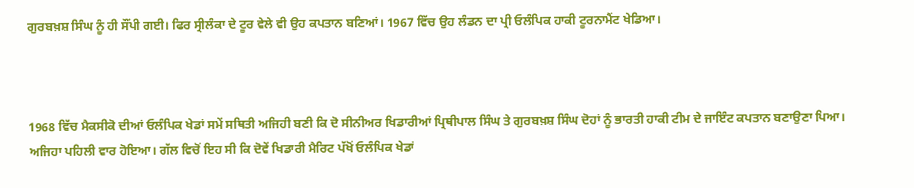ਗੁਰਬਖ਼ਸ਼ ਸਿੰਘ ਨੂੰ ਹੀ ਸੌਂਪੀ ਗਈ। ਫਿਰ ਸ੍ਰੀਲੰਕਾ ਦੇ ਟੂਰ ਵੇਲੇ ਵੀ ਉਹ ਕਪਤਾਨ ਬਣਿਆਂ। 1967 ਵਿੱਚ ਉਹ ਲੰਡਨ ਦਾ ਪ੍ਰੀ ਓਲੰਪਿਕ ਹਾਕੀ ਟੂਰਨਾਮੈਂਟ ਖੇਡਿਆ।



1968 ਵਿੱਚ ਮੈਕਸੀਕੋ ਦੀਆਂ ਓਲੰਪਿਕ ਖੇਡਾਂ ਸਮੇਂ ਸਥਿਤੀ ਅਜਿਹੀ ਬਣੀ ਕਿ ਦੋ ਸੀਨੀਅਰ ਖਿਡਾਰੀਆਂ ਪ੍ਰਿਥੀਪਾਲ ਸਿੰਘ ਤੇ ਗੁਰਬਖ਼ਸ਼ ਸਿੰਘ ਦੋਹਾਂ ਨੂੰ ਭਾਰਤੀ ਹਾਕੀ ਟੀਮ ਦੇ ਜਾਇੰਟ ਕਪਤਾਨ ਬਣਾਉਣਾ ਪਿਆ। ਅਜਿਹਾ ਪਹਿਲੀ ਵਾਰ ਹੋਇਆ। ਗੱਲ ਵਿਚੋਂ ਇਹ ਸੀ ਕਿ ਦੋਵੇਂ ਖਿਡਾਰੀ ਮੈਰਿਟ ਪੱਖੋਂ ਓਲੰਪਿਕ ਖੇਡਾਂ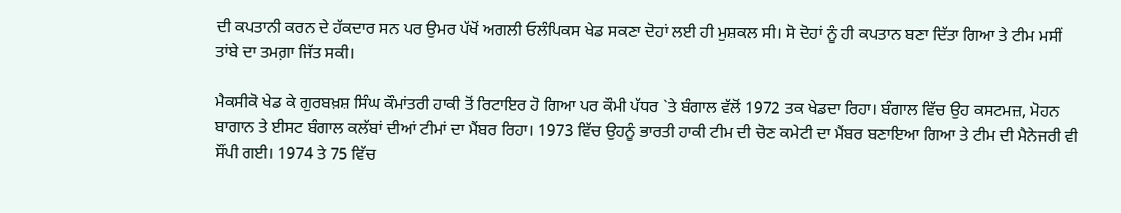ਦੀ ਕਪਤਾਨੀ ਕਰਨ ਦੇ ਹੱਕਦਾਰ ਸਨ ਪਰ ਉਮਰ ਪੱਖੋਂ ਅਗਲੀ ਓਲੰਪਿਕਸ ਖੇਡ ਸਕਣਾ ਦੋਹਾਂ ਲਈ ਹੀ ਮੁਸ਼ਕਲ ਸੀ। ਸੋ ਦੋਹਾਂ ਨੂੰ ਹੀ ਕਪਤਾਨ ਬਣਾ ਦਿੱਤਾ ਗਿਆ ਤੇ ਟੀਮ ਮਸੀਂ ਤਾਂਬੇ ਦਾ ਤਮਗ਼ਾ ਜਿੱਤ ਸਕੀ।

ਮੈਕਸੀਕੋ ਖੇਡ ਕੇ ਗੁਰਬਖ਼ਸ਼ ਸਿੰਘ ਕੌਮਾਂਤਰੀ ਹਾਕੀ ਤੋਂ ਰਿਟਾਇਰ ਹੋ ਗਿਆ ਪਰ ਕੌਮੀ ਪੱਧਰ `ਤੇ ਬੰਗਾਲ ਵੱਲੋਂ 1972 ਤਕ ਖੇਡਦਾ ਰਿਹਾ। ਬੰਗਾਲ ਵਿੱਚ ਉਹ ਕਸਟਮਜ਼, ਮੋਹਨ ਬਾਗਾਨ ਤੇ ਈਸਟ ਬੰਗਾਲ ਕਲੱਬਾਂ ਦੀਆਂ ਟੀਮਾਂ ਦਾ ਮੈਂਬਰ ਰਿਹਾ। 1973 ਵਿੱਚ ਉਹਨੂੰ ਭਾਰਤੀ ਹਾਕੀ ਟੀਮ ਦੀ ਚੋਣ ਕਮੇਟੀ ਦਾ ਮੈਂਬਰ ਬਣਾਇਆ ਗਿਆ ਤੇ ਟੀਮ ਦੀ ਮੈਨੇਜਰੀ ਵੀ ਸੌਂਪੀ ਗਈ। 1974 ਤੇ 75 ਵਿੱਚ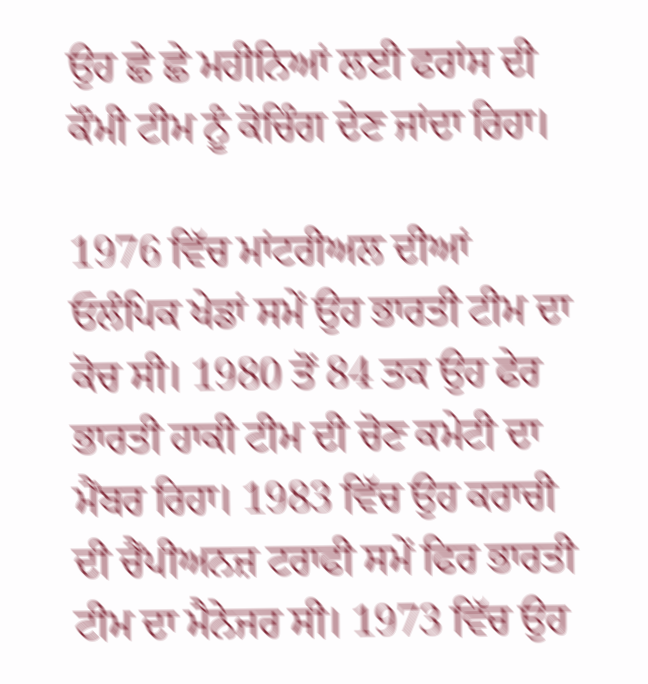ਉਹ ਛੇ ਛੇ ਮਹੀਨਿਆਂ ਲਈ ਫਰਾਂਸ ਦੀ ਕੌਮੀ ਟੀਮ ਨੂੰ ਕੋਚਿੰਗ ਦੇਣ ਜਾਂਦਾ ਰਿਹਾ।

1976 ਵਿੱਚ ਮਾਂਟਰੀਅਲ ਦੀਆਂ ਓਲੰਪਿਕ ਖੇਡਾਂ ਸਮੇਂ ਉਹ ਭਾਰਤੀ ਟੀਮ ਦਾ ਕੋਚ ਸੀ। 1980 ਤੋਂ 84 ਤਕ ਉਹ ਫੇਰ ਭਾਰਤੀ ਹਾਕੀ ਟੀਮ ਦੀ ਚੋਣ ਕਮੇਟੀ ਦਾ ਮੈਂਬਰ ਰਿਹਾ। 1983 ਵਿੱਚ ਉਹ ਕਰਾਚੀ ਦੀ ਚੈਂਪੀਅਨਜ਼ ਟਰਾਫੀ ਸਮੇਂ ਫਿਰ ਭਾਰਤੀ ਟੀਮ ਦਾ ਮੈਨੇਜਰ ਸੀ। 1973 ਵਿੱਚ ਉਹ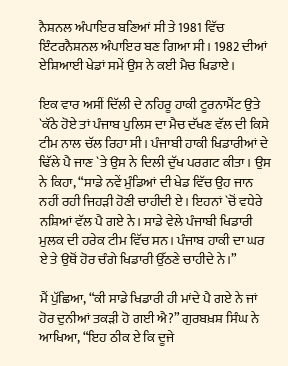ਨੈਸ਼ਨਲ ਅੰਪਾਇਰ ਬਣਿਆਂ ਸੀ ਤੇ 1981 ਵਿੱਚ ਇੰਟਰਨੈਸ਼ਨਲ ਅੰਪਾਇਰ ਬਣ ਗਿਆ ਸੀ। 1982 ਦੀਆਂ ਏਸ਼ਿਆਈ ਖੇਡਾਂ ਸਮੇਂ ਉਸ ਨੇ ਕਈ ਮੈਚ ਖਿਡਾਏ।

ਇਕ ਵਾਰ ਅਸੀਂ ਦਿੱਲੀ ਦੇ ਨਹਿਰੂ ਹਾਕੀ ਟੂਰਨਾਮੈਂਟ ਉਤੇ `ਕੱਠੇ ਹੋਏ ਤਾਂ ਪੰਜਾਬ ਪੁਲਿਸ ਦਾ ਮੈਚ ਦੱਖਣ ਵੱਲ ਦੀ ਕਿਸੇ ਟੀਮ ਨਾਲ ਚੱਲ ਰਿਹਾ ਸੀ। ਪੰਜਾਬੀ ਹਾਕੀ ਖਿਡਾਰੀਆਂ ਦੇ ਢਿੱਲੇ ਪੈ ਜਾਣ `ਤੇ ਉਸ ਨੇ ਦਿਲੀ ਦੁੱਖ ਪਰਗਟ ਕੀਤਾ। ਉਸ ਨੇ ਕਿਹਾ, “ਸਾਡੇ ਨਵੇਂ ਮੁੰਡਿਆਂ ਦੀ ਖੇਡ ਵਿੱਚ ਉਹ ਜਾਨ ਨਹੀਂ ਰਹੀ ਜਿਹੜੀ ਹੋਣੀ ਚਾਹੀਦੀ ਏ। ਇਹਨਾਂ `ਚੋਂ ਵਧੇਰੇ ਨਸ਼ਿਆਂ ਵੱਲ ਪੈ ਗਏ ਨੇ। ਸਾਡੇ ਵੇਲੇ ਪੰਜਾਬੀ ਖਿਡਾਰੀ ਮੁਲਕ ਦੀ ਹਰੇਕ ਟੀਮ ਵਿੱਚ ਸਨ। ਪੰਜਾਬ ਹਾਕੀ ਦਾ ਘਰ ਏ ਤੇ ਉਥੋਂ ਹੋਰ ਚੰਗੇ ਖਿਡਾਰੀ ਉੱਠਣੇ ਚਾਹੀਦੇ ਨੇ।”

ਮੈਂ ਪੁੱਛਿਆ, “ਕੀ ਸਾਡੇ ਖਿਡਾਰੀ ਹੀ ਮਾਂਦੇ ਪੈ ਗਏ ਨੇ ਜਾਂ ਹੋਰ ਦੁਨੀਆਂ ਤਕੜੀ ਹੋ ਗਈ ਐ?” ਗੁਰਬਖ਼ਸ਼ ਸਿੰਘ ਨੇ ਆਖਿਆ, “ਇਹ ਠੀਕ ਏ ਕਿ ਦੂਜੇ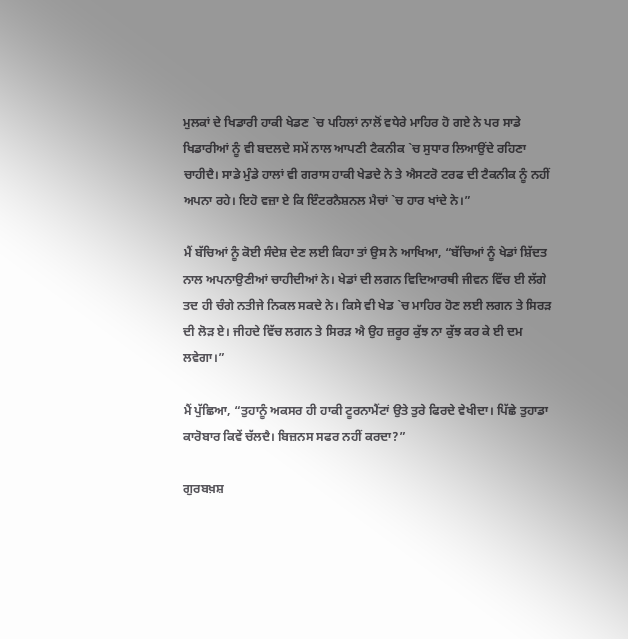ਮੁਲਕਾਂ ਦੇ ਖਿਡਾਰੀ ਹਾਕੀ ਖੇਡਣ `ਚ ਪਹਿਲਾਂ ਨਾਲੋਂ ਵਧੇਰੇ ਮਾਹਿਰ ਹੋ ਗਏ ਨੇ ਪਰ ਸਾਡੇ ਖਿਡਾਰੀਆਂ ਨੂੰ ਵੀ ਬਦਲਦੇ ਸਮੇਂ ਨਾਲ ਆਪਣੀ ਟੈਕਨੀਕ `ਚ ਸੁਧਾਰ ਲਿਆਉਂਦੇ ਰਹਿਣਾ ਚਾਹੀਦੈ। ਸਾਡੇ ਮੁੰਡੇ ਹਾਲਾਂ ਵੀ ਗਰਾਸ ਹਾਕੀ ਖੇਡਦੇ ਨੇ ਤੇ ਐਸਟਰੋ ਟਰਫ ਦੀ ਟੈਕਨੀਕ ਨੂੰ ਨਹੀਂ ਅਪਨਾ ਰਹੇ। ਇਹੋ ਵਜ਼ਾ ਏ ਕਿ ਇੰਟਰਨੈਸ਼ਨਲ ਮੈਚਾਂ `ਚ ਹਾਰ ਖਾਂਦੇ ਨੇ।”

ਮੈਂ ਬੱਚਿਆਂ ਨੂੰ ਕੋਈ ਸੰਦੇਸ਼ ਦੇਣ ਲਈ ਕਿਹਾ ਤਾਂ ਉਸ ਨੇ ਆਖਿਆ, “ਬੱਚਿਆਂ ਨੂੰ ਖੇਡਾਂ ਸ਼ਿੱਦਤ ਨਾਲ ਅਪਨਾਉਣੀਆਂ ਚਾਹੀਦੀਆਂ ਨੇ। ਖੇਡਾਂ ਦੀ ਲਗਨ ਵਿਦਿਆਰਥੀ ਜੀਵਨ ਵਿੱਚ ਈ ਲੱਗੇ ਤਦ ਹੀ ਚੰਗੇ ਨਤੀਜੇ ਨਿਕਲ ਸਕਦੇ ਨੇ। ਕਿਸੇ ਵੀ ਖੇਡ `ਚ ਮਾਹਿਰ ਹੋਣ ਲਈ ਲਗਨ ਤੇ ਸਿਰੜ ਦੀ ਲੋੜ ਏ। ਜੀਹਦੇ ਵਿੱਚ ਲਗਨ ਤੇ ਸਿਰੜ ਐ ਉਹ ਜ਼ਰੂਰ ਕੁੱਝ ਨਾ ਕੁੱਝ ਕਰ ਕੇ ਈ ਦਮ ਲਵੇਗਾ।”

ਮੈਂ ਪੁੱਛਿਆ, “ਤੁਹਾਨੂੰ ਅਕਸਰ ਹੀ ਹਾਕੀ ਟੂਰਨਾਮੈਂਟਾਂ ਉਤੇ ਤੁਰੇ ਫਿਰਦੇ ਵੇਖੀਦਾ। ਪਿੱਛੇ ਤੁਹਾਡਾ ਕਾਰੋਬਾਰ ਕਿਵੇਂ ਚੱਲਦੈ। ਬਿਜ਼ਨਸ ਸਫਰ ਨਹੀਂ ਕਰਦਾ?”

ਗੁਰਬਖ਼ਸ਼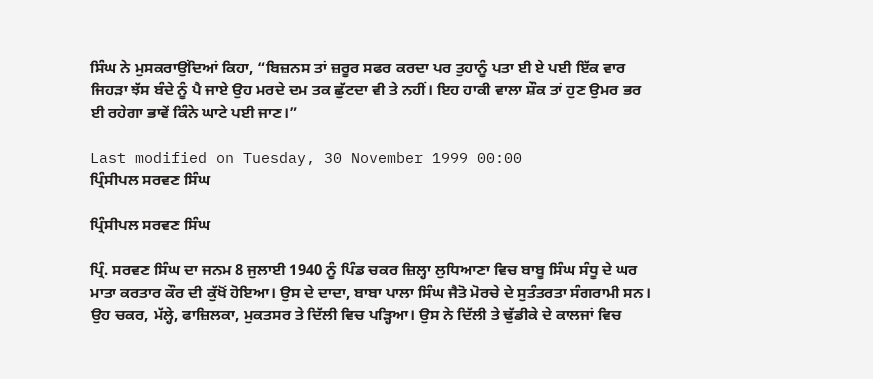ਸਿੰਘ ਨੇ ਮੁਸਕਰਾਉਂਦਿਆਂ ਕਿਹਾ, “ਬਿਜ਼ਨਸ ਤਾਂ ਜ਼ਰੂਰ ਸਫਰ ਕਰਦਾ ਪਰ ਤੁਹਾਨੂੰ ਪਤਾ ਈ ਏ ਪਈ ਇੱਕ ਵਾਰ ਜਿਹੜਾ ਝੱਸ ਬੰਦੇ ਨੂੰ ਪੈ ਜਾਏ ਉਹ ਮਰਦੇ ਦਮ ਤਕ ਛੁੱਟਦਾ ਵੀ ਤੇ ਨਹੀਂ। ਇਹ ਹਾਕੀ ਵਾਲਾ ਸ਼ੌਕ ਤਾਂ ਹੁਣ ਉਮਰ ਭਰ ਈ ਰਹੇਗਾ ਭਾਵੇਂ ਕਿੰਨੇ ਘਾਟੇ ਪਈ ਜਾਣ।”

Last modified on Tuesday, 30 November 1999 00:00
ਪ੍ਰਿੰਸੀਪਲ ਸਰਵਣ ਸਿੰਘ

ਪ੍ਰਿੰਸੀਪਲ ਸਰਵਣ ਸਿੰਘ

ਪ੍ਰਿੰ. ਸਰਵਣ ਸਿੰਘ ਦਾ ਜਨਮ 8 ਜੁਲਾਈ 1940 ਨੂੰ ਪਿੰਡ ਚਕਰ ਜ਼ਿਲ੍ਹਾ ਲੁਧਿਆਣਾ ਵਿਚ ਬਾਬੂ ਸਿੰਘ ਸੰਧੂ ਦੇ ਘਰ ਮਾਤਾ ਕਰਤਾਰ ਕੌਰ ਦੀ ਕੁੱਖੋਂ ਹੋਇਆ। ਉਸ ਦੇ ਦਾਦਾ, ਬਾਬਾ ਪਾਲਾ ਸਿੰਘ ਜੈਤੋ ਮੋਰਚੇ ਦੇ ਸੁਤੰਤਰਤਾ ਸੰਗਰਾਮੀ ਸਨ। ਉਹ ਚਕਰ, ਮੱਲ੍ਹੇ, ਫਾਜ਼ਿਲਕਾ, ਮੁਕਤਸਰ ਤੇ ਦਿੱਲੀ ਵਿਚ ਪੜ੍ਹਿਆ। ਉਸ ਨੇ ਦਿੱਲੀ ਤੇ ਢੁੱਡੀਕੇ ਦੇ ਕਾਲਜਾਂ ਵਿਚ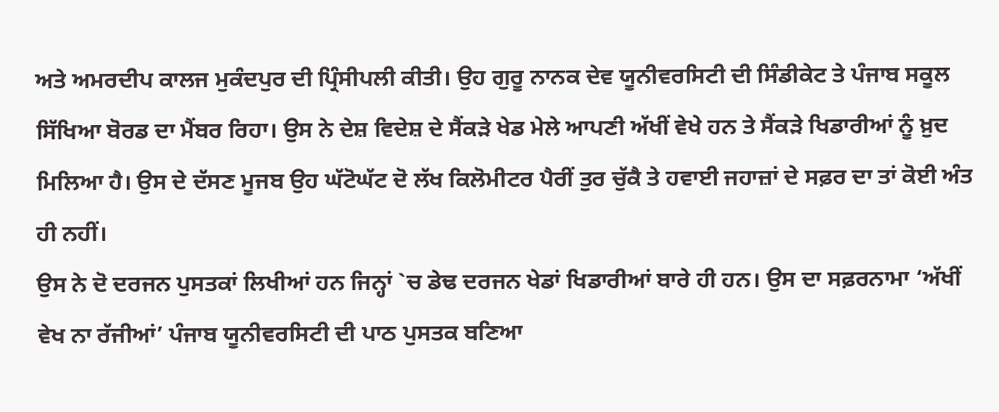ਅਤੇ ਅਮਰਦੀਪ ਕਾਲਜ ਮੁਕੰਦਪੁਰ ਦੀ ਪ੍ਰਿੰਸੀਪਲੀ ਕੀਤੀ। ਉਹ ਗੁਰੂ ਨਾਨਕ ਦੇਵ ਯੂਨੀਵਰਸਿਟੀ ਦੀ ਸਿੰਡੀਕੇਟ ਤੇ ਪੰਜਾਬ ਸਕੂਲ ਸਿੱਖਿਆ ਬੋਰਡ ਦਾ ਮੈਂਬਰ ਰਿਹਾ। ਉਸ ਨੇ ਦੇਸ਼ ਵਿਦੇਸ਼ ਦੇ ਸੈਂਕੜੇ ਖੇਡ ਮੇਲੇ ਆਪਣੀ ਅੱਖੀਂ ਵੇਖੇ ਹਨ ਤੇ ਸੈਂਕੜੇ ਖਿਡਾਰੀਆਂ ਨੂੰ ਖ਼ੁਦ ਮਿਲਿਆ ਹੈ। ਉਸ ਦੇ ਦੱਸਣ ਮੂਜਬ ਉਹ ਘੱਟੋਘੱਟ ਦੋ ਲੱਖ ਕਿਲੋਮੀਟਰ ਪੈਰੀਂ ਤੁਰ ਚੁੱਕੈ ਤੇ ਹਵਾਈ ਜਹਾਜ਼ਾਂ ਦੇ ਸਫ਼ਰ ਦਾ ਤਾਂ ਕੋਈ ਅੰਤ ਹੀ ਨਹੀਂ।
ਉਸ ਨੇ ਦੋ ਦਰਜਨ ਪੁਸਤਕਾਂ ਲਿਖੀਆਂ ਹਨ ਜਿਨ੍ਹਾਂ `ਚ ਡੇਢ ਦਰਜਨ ਖੇਡਾਂ ਖਿਡਾਰੀਆਂ ਬਾਰੇ ਹੀ ਹਨ। ਉਸ ਦਾ ਸਫ਼ਰਨਾਮਾ ‘ਅੱਖੀਂ ਵੇਖ ਨਾ ਰੱਜੀਆਂ’ ਪੰਜਾਬ ਯੂਨੀਵਰਸਿਟੀ ਦੀ ਪਾਠ ਪੁਸਤਕ ਬਣਿਆ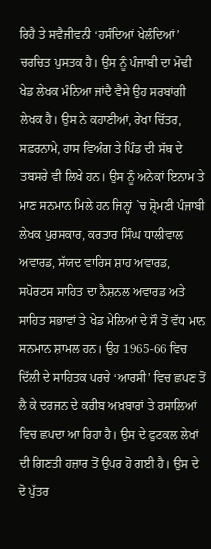ਰਿਹੈ ਤੇ ਸਵੈਜੀਵਨੀ ‘ਹਸੰਦਿਆਂ ਖੇਲੰਦਿਆਂ’ ਚਰਚਿਤ ਪੁਸਤਕ ਹੈ। ਉਸ ਨੂੰ ਪੰਜਾਬੀ ਦਾ ਮੋਢੀ ਖੇਡ ਲੇਖਕ ਮੰਨਿਆ ਜਾਂਦੈ ਵੈਸੇ ਉਹ ਸਰਬਾਂਗੀ ਲੇਖਕ ਹੈ। ਉਸ ਨੇ ਕਹਾਣੀਆਂ, ਰੇਖਾ ਚਿੱਤਰ, ਸਫ਼ਰਨਾਮੇ, ਹਾਸ ਵਿਅੰਗ ਤੇ ਪਿੰਡ ਦੀ ਸੱਥ ਦੇ ਤਬਸਰੇ ਵੀ ਲਿਖੇ ਹਨ। ਉਸ ਨੂੰ ਅਨੇਕਾਂ ਇਨਾਮ ਤੇ ਮਾਣ ਸਨਮਾਨ ਮਿਲੇ ਹਨ ਜਿਨ੍ਹਾਂ `ਚ ਸ਼੍ਰੋਮਣੀ ਪੰਜਾਬੀ ਲੇਖਕ ਪੁਰਸਕਾਰ, ਕਰਤਾਰ ਸਿੰਘ ਧਾਲੀਵਾਲ ਅਵਾਰਡ, ਸੱਯਦ ਵਾਰਿਸ ਸ਼ਾਹ ਅਵਾਰਡ, ਸਪੋਰਟਸ ਸਾਹਿਤ ਦਾ ਨੈਸ਼ਨਲ ਅਵਾਰਡ ਅਤੇ ਸਾਹਿਤ ਸਭਾਵਾਂ ਤੇ ਖੇਡ ਮੇਲਿਆਂ ਦੇ ਸੌ ਤੋਂ ਵੱਧ ਮਾਨ ਸਨਮਾਨ ਸ਼ਾਮਲ ਹਨ। ਉਹ 1965-66 ਵਿਚ ਦਿੱਲੀ ਦੇ ਸਾਹਿਤਕ ਪਰਚੇ ‘ਆਰਸੀ’ ਵਿਚ ਛਪਣ ਤੋਂ ਲੈ ਕੇ ਦਰਜਨ ਦੇ ਕਰੀਬ ਅਖ਼ਬਾਰਾਂ ਤੇ ਰਸਾਲਿਆਂ ਵਿਚ ਛਪਦਾ ਆ ਰਿਹਾ ਹੈ। ਉਸ ਦੇ ਫੁਟਕਲ ਲੇਖਾਂ ਦੀ ਗਿਣਤੀ ਹਜ਼ਾਰ ਤੋਂ ਉਪਰ ਹੋ ਗਈ ਹੈ। ਉਸ ਦੇ ਦੋ ਪੁੱਤਰ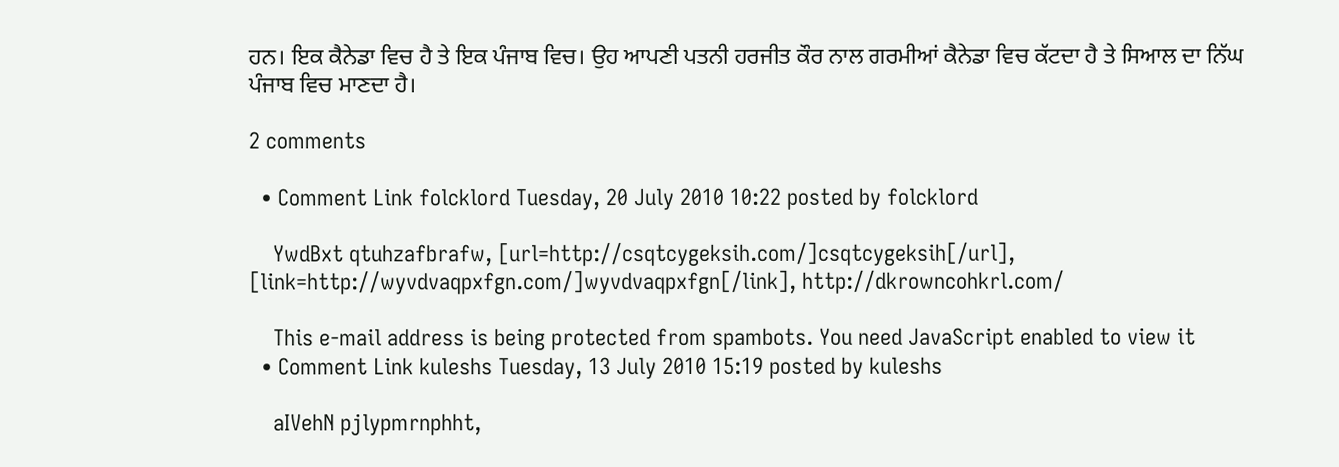ਹਨ। ਇਕ ਕੈਨੇਡਾ ਵਿਚ ਹੈ ਤੇ ਇਕ ਪੰਜਾਬ ਵਿਚ। ਉਹ ਆਪਣੀ ਪਤਨੀ ਹਰਜੀਤ ਕੌਰ ਨਾਲ ਗਰਮੀਆਂ ਕੈਨੇਡਾ ਵਿਚ ਕੱਟਦਾ ਹੈ ਤੇ ਸਿਆਲ ਦਾ ਨਿੱਘ ਪੰਜਾਬ ਵਿਚ ਮਾਣਦਾ ਹੈ।

2 comments

  • Comment Link folcklord Tuesday, 20 July 2010 10:22 posted by folcklord

    YwdBxt qtuhzafbrafw, [url=http://csqtcygeksih.com/]csqtcygeksih[/url], [link=http://wyvdvaqpxfgn.com/]wyvdvaqpxfgn[/link], http://dkrowncohkrl.com/

    This e-mail address is being protected from spambots. You need JavaScript enabled to view it
  • Comment Link kuleshs Tuesday, 13 July 2010 15:19 posted by kuleshs

    aIVehN pjlypmrnphht,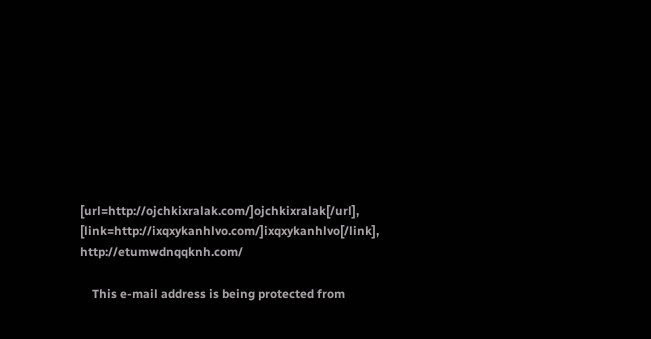[url=http://ojchkixralak.com/]ojchkixralak[/url], [link=http://ixqxykanhlvo.com/]ixqxykanhlvo[/link], http://etumwdnqqknh.com/

    This e-mail address is being protected from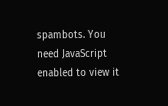spambots. You need JavaScript enabled to view it